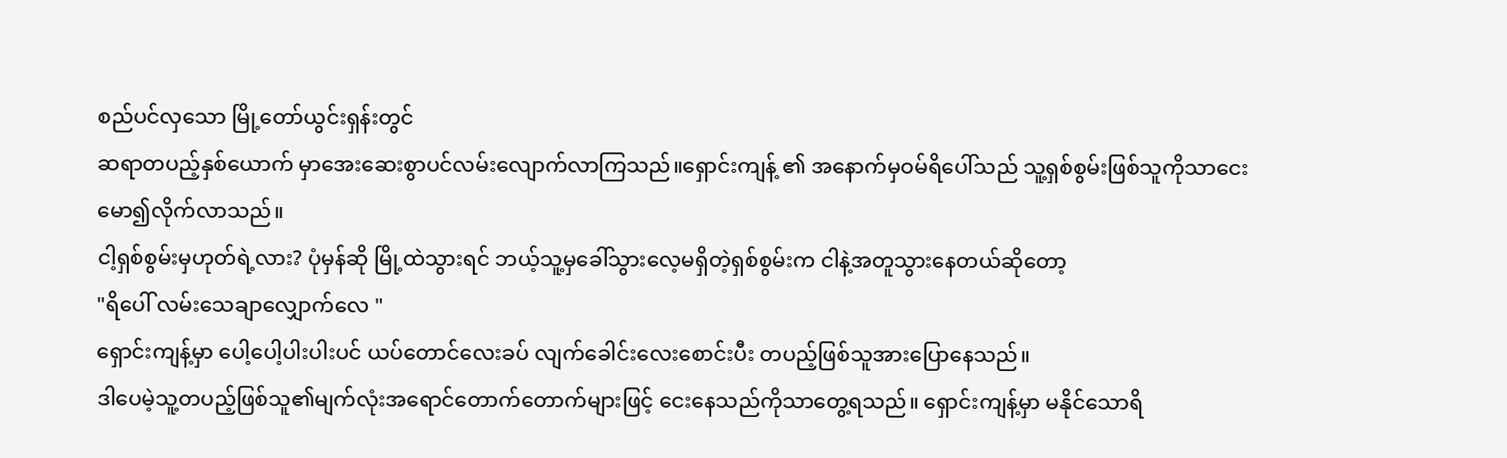စည်ပင်လှသော မြို့တော်ယွင်းရှန်းတွင်
ဆရာတပည့်နှစ်ယောက် မှာအေးဆေးစွာပင်လမ်းလျောက်လာကြသည်။ရှောင်းကျန့် ၏ အနောက်မှဝမ်ရိပေါ်သည် သူ့ရှစ်စွမ်းဖြစ်သူကိုသာငေးမော၍လိုက်လာသည်။
ငါ့ရှစ်စွမ်းမှဟုတ်ရဲ့လား? ပုံမှန်ဆို မြို့ထဲသွားရင် ဘယ့်သူ့မှခေါ်သွားလေ့မရှိတဲ့ရှစ်စွမ်းက ငါနဲ့အတူသွားနေတယ်ဆိုတော့
"ရိပေါ် လမ်းသေချာလျှောက်လေ "
ရှောင်းကျန့်မှာ ပေါ့ပေါ့ပါးပါးပင် ယပ်တောင်လေးခပ် လျက်ခေါင်းလေးစောင်းပီး တပည့်ဖြစ်သူအားပြောနေသည်။
ဒါပေမဲ့သူ့တပည့်ဖြစ်သူ၏မျက်လုံးအရောင်တောက်တောက်များဖြင့် ငေးနေသည်ကိုသာတွေ့ရသည်။ ရှောင်းကျန့်မှာ မနိုင်သောရိ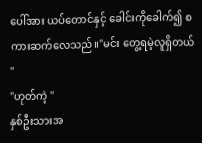ပေါ်အား ယပ်တောင်နှင့် ခေါင်းကိုခေါက်၍ စကားဆက်လေသည်။"မင်း တွေ့ရမဲ့လူရှိတယ် "
"ဟုတ်ကဲ့ "
နှစ်ဦးသားအ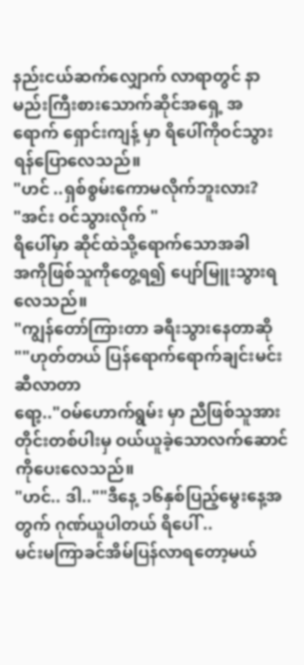နည်းငယ်ဆက်လျှောက် လာရာတွင် နာမည်းကြီးစားသောက်ဆိုင်အရှေ့ အရောက် ရှောင်းကျန့် မှာ ရိပေါ်ကိုဝင်သွားရန်ပြောလေသည်။
"ဟင် ..ရှစ်စွမ်းကောမလိုက်ဘူးလား?
"အင်း ဝင်သွားလိုက် "
ရိပေါ်မှာ ဆိုင်ထဲသို့ရောက်သောအခါ
အကိုဖြစ်သူကိုတွေ့ရ၍ ပျော်မြူးသွားရလေသည်။
"ကျွန်တော်ကြားတာ ခရီးသွားနေတာဆို ""ဟုတ်တယ် ပြန်ရောက်ရောက်ချင်းမင်းဆီလာတာ
ရော့.."ဝမ်ဟောက်ရွမ်း မှာ ညီဖြစ်သူအားတိုင်းတစ်ပါးမှ ဝယ်ယူခဲ့သောလက်ဆောင်ကိုပေးလေသည်။
"ဟင်.. ဒါ..""ဒီနေ့ ၁၆နှစ်ပြည့်မွေးနေ့အတွက် ဂုဏ်ယူပါတယ် ရိပေါ် ..
မင်းမကြာခင်အိမ်ပြန်လာရတော့မယ်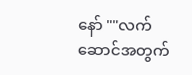နော် ""လက်ဆောင်အတွက်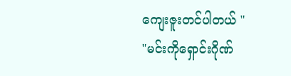ကျေးဇူးတင်ပါတယ် "
"မင်းကိုရှောင်းဂိုဏ်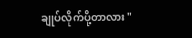ချုပ်လိုက်ပို့တာလား "